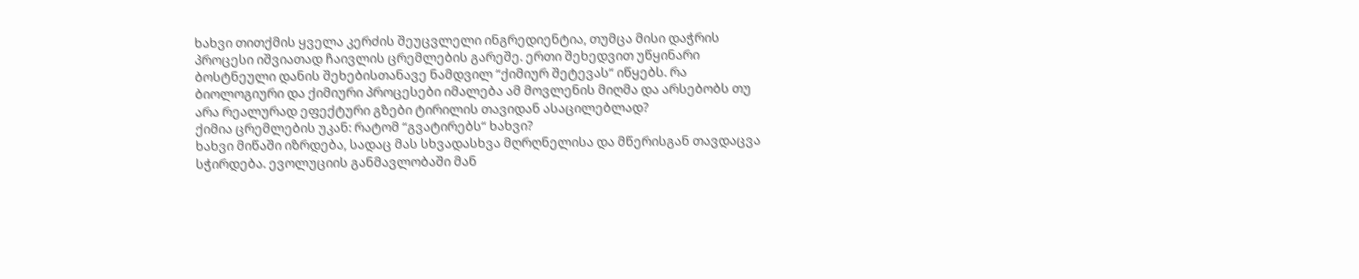ხახვი თითქმის ყველა კერძის შეუცვლელი ინგრედიენტია, თუმცა მისი დაჭრის პროცესი იშვიათად ჩაივლის ცრემლების გარეშე. ერთი შეხედვით უწყინარი ბოსტნეული დანის შეხებისთანავე ნამდვილ “ქიმიურ შეტევას“ იწყებს. რა ბიოლოგიური და ქიმიური პროცესები იმალება ამ მოვლენის მიღმა და არსებობს თუ არა რეალურად ეფექტური გზები ტირილის თავიდან ასაცილებლად?
ქიმია ცრემლების უკან: რატომ “გვატირებს“ ხახვი?
ხახვი მიწაში იზრდება, სადაც მას სხვადასხვა მღრღნელისა და მწერისგან თავდაცვა სჭირდება. ევოლუციის განმავლობაში მან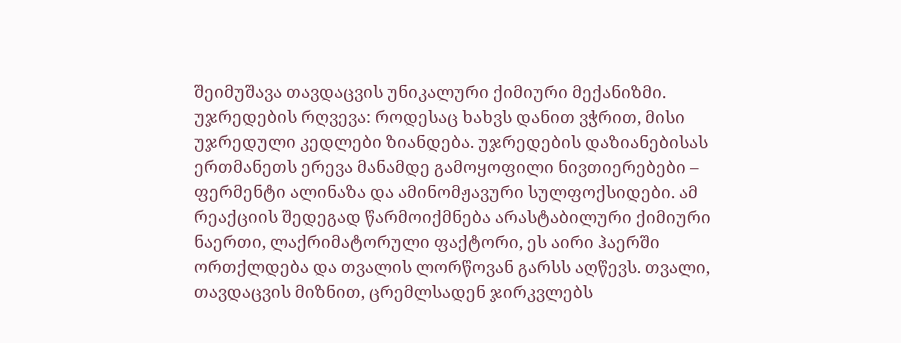შეიმუშავა თავდაცვის უნიკალური ქიმიური მექანიზმი.
უჯრედების რღვევა: როდესაც ხახვს დანით ვჭრით, მისი უჯრედული კედლები ზიანდება. უჯრედების დაზიანებისას ერთმანეთს ერევა მანამდე გამოყოფილი ნივთიერებები – ფერმენტი ალინაზა და ამინომჟავური სულფოქსიდები. ამ რეაქციის შედეგად წარმოიქმნება არასტაბილური ქიმიური ნაერთი, ლაქრიმატორული ფაქტორი, ეს აირი ჰაერში ორთქლდება და თვალის ლორწოვან გარსს აღწევს. თვალი, თავდაცვის მიზნით, ცრემლსადენ ჯირკვლებს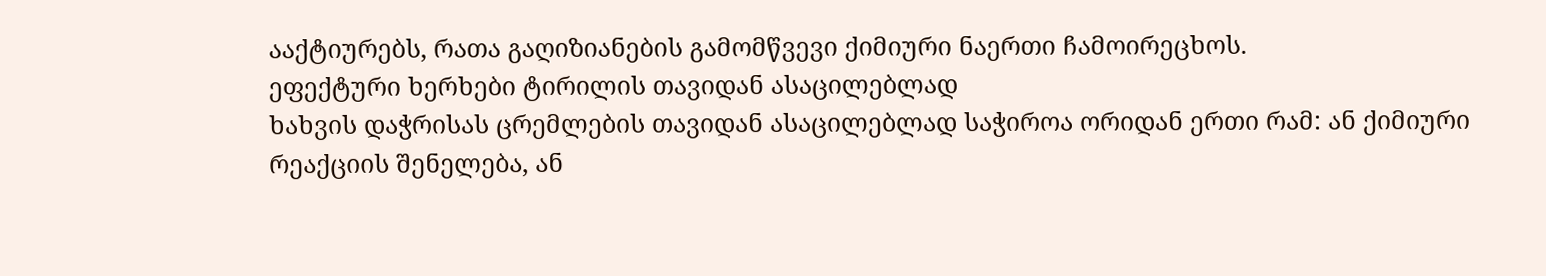ააქტიურებს, რათა გაღიზიანების გამომწვევი ქიმიური ნაერთი ჩამოირეცხოს.
ეფექტური ხერხები ტირილის თავიდან ასაცილებლად
ხახვის დაჭრისას ცრემლების თავიდან ასაცილებლად საჭიროა ორიდან ერთი რამ: ან ქიმიური რეაქციის შენელება, ან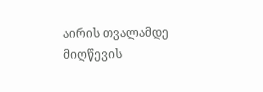აირის თვალამდე მიღწევის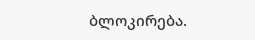ბლოკირება.